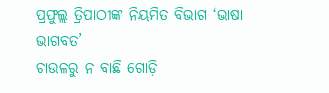ପ୍ରଫୁଲ୍ଲ ତ୍ରିପାଠୀଙ୍କ ନିୟମିତ ବିଭାଗ ‘ଭାଷା ଭାଗବତ’
ଚାଉଳରୁ ନ ବାଛି ଗୋଡ଼ି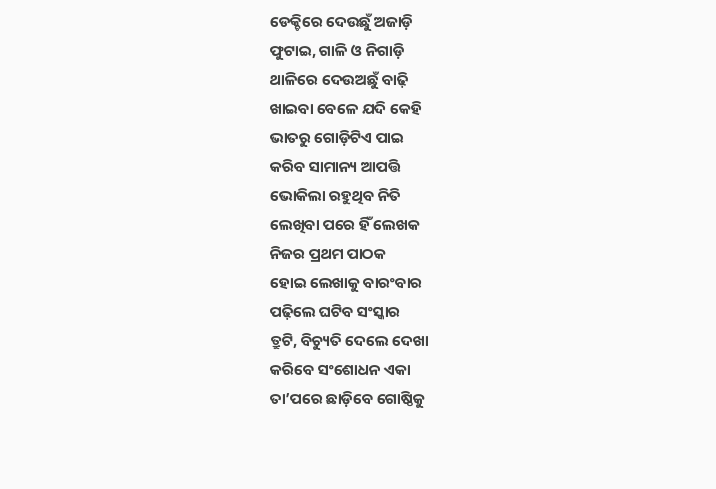ଡେକ୍ଚିରେ ଦେଉଛୁଁ ଅଜାଡ଼ି
ଫୁଟାଇ, ଗାଳି ଓ ନିଗାଡ଼ି
ଥାଳିରେ ଦେଉଅଛୁଁ ବାଢ଼ି
ଖାଇବା ବେଳେ ଯଦି କେହି
ଭାତରୁ ଗୋଡ଼ିଟିଏ ପାଇ
କରିବ ସାମାନ୍ୟ ଆପତ୍ତି
ଭୋକିଲା ରହୁଥିବ ନିତି
ଲେଖିବା ପରେ ହିଁ ଲେଖକ
ନିଜର ପ୍ରଥମ ପାଠକ
ହୋଇ ଲେଖାକୁ ବାରଂବାର
ପଢ଼ିଲେ ଘଟିବ ସଂସ୍କାର
ତ୍ରୁଟି, ବିଚ୍ୟୁତି ଦେଲେ ଦେଖା
କରିବେ ସଂଶୋଧନ ଏକା
ତା’ପରେ ଛାଡ଼ିବେ ଗୋଷ୍ଠିକୁ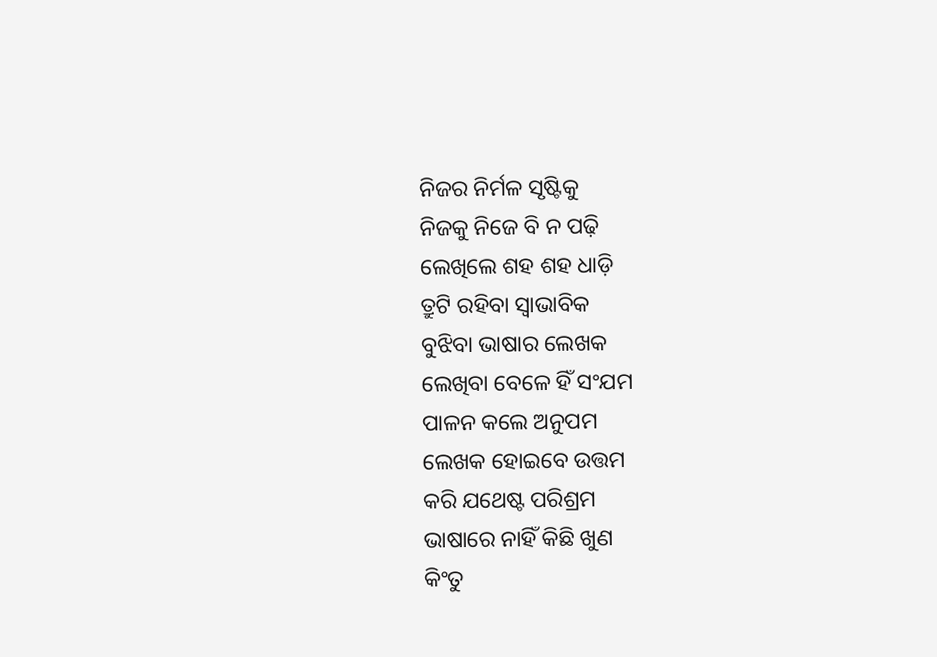ନିଜର ନିର୍ମଳ ସୃଷ୍ଟିକୁ
ନିଜକୁ ନିଜେ ବି ନ ପଢ଼ି
ଲେଖିଲେ ଶହ ଶହ ଧାଡ଼ି
ତ୍ରୁଟି ରହିବା ସ୍ବାଭାବିକ
ବୁଝିବା ଭାଷାର ଲେଖକ
ଲେଖିବା ବେଳେ ହିଁ ସଂଯମ
ପାଳନ କଲେ ଅନୁପମ
ଲେଖକ ହୋଇବେ ଉତ୍ତମ
କରି ଯଥେଷ୍ଟ ପରିଶ୍ରମ
ଭାଷାରେ ନାହିଁ କିଛି ଖୁଣ
କିଂତୁ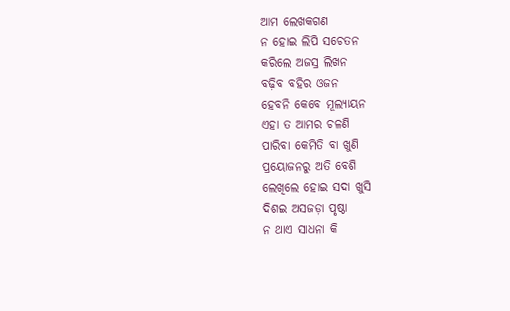ଆମ ଲେଖକଗଣ
ନ ହୋଇ ଲିପି ସଚେତନ
କରିଲେ ଅଜସ୍ର ଲିଖନ
ବଢ଼ିବ ବହିର ଓଜନ
ହେବନି କେବେ ମୂଲ୍ୟାୟନ
ଏହା ତ ଆମର ଚଳଣି
ପାରିବା କେମିତି ବା ଖୁଣି
ପ୍ରୟୋଜନରୁ ଅତି ବେଶି
ଲେଖିଲେ ହୋଇ ସଦା ଖୁସି
ଦିଶଇ ଅସଜଡ଼ା ପୃଷ୍ଠା
ନ ଥାଏ ସାଧନା କି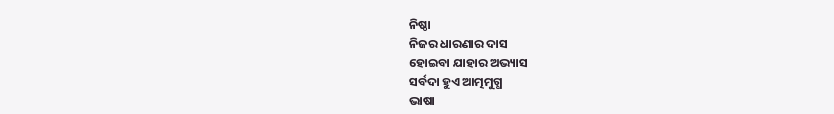ନିଷ୍ଠା
ନିଜର ଧାରଣାର ଦାସ
ହୋଇବା ଯାହାର ଅଭ୍ୟାସ
ସର୍ବଦା ହୁଏ ଆତ୍ମମୁଗ୍ଧ
ଭାଷା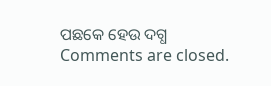ପଛକେ ହେଉ ଦଗ୍ଧ
Comments are closed.